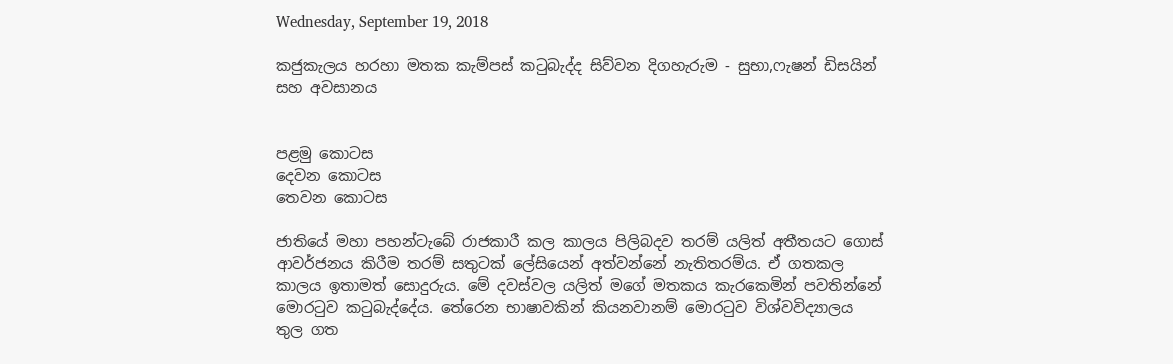Wednesday, September 19, 2018

කජුකැලය හරහා මතක කැම්පස් කටුබැද්ද සිව්වන දිගහැරුම - සුභා,ෆැෂන් ඩිසයින් සහ අවසානය


පළමු කොටස
දෙවන කොටස
තෙවන කොටස

ජාතියේ මහා පහන්ටැබේ රාජකාරී කල කාලය පිලිබදව තරම් යලිත් අතීතයට ගොස් ආවර්ජනය කිරීම තරම් සතුටක් ලේසියෙන් අත්වන්නේ නැතිතරම්ය. ඒ ගතකල කාලය ඉතාමත් සොදුරුය. මේ දවස්වල යලිත් මගේ මතකය කැරකෙමින් පවතින්නේ මොරටුව කටුබැද්දේය. තේරෙන භාෂාවකින් කියනවානම් මොරටුව විශ්වවිද්‍යාලය තුල ගත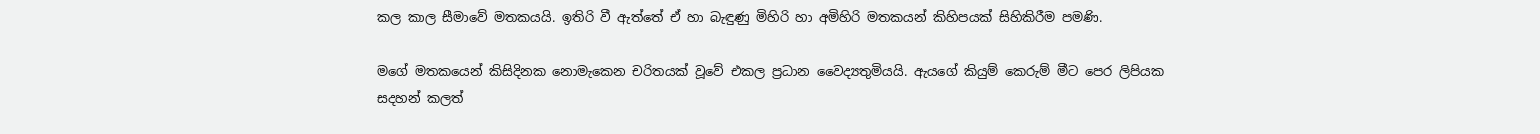කල කාල සීමාවේ මතකයයි. ඉතිරි වී ඇත්තේ ඒ හා බැඳුණු මිහිරි හා අමිහිරි මතකයන් කිහිපයක් සිහිකිරීම පමණි.

මගේ මතකයෙන් කිසිදිනක නොමැකෙන චරිතයක් වූවේ එකල ප්‍රධාන වෛද්‍යතුමියයි. ඇයගේ කියුම් කෙරුම් මීට පෙර ලිපියක සදහන් කලත්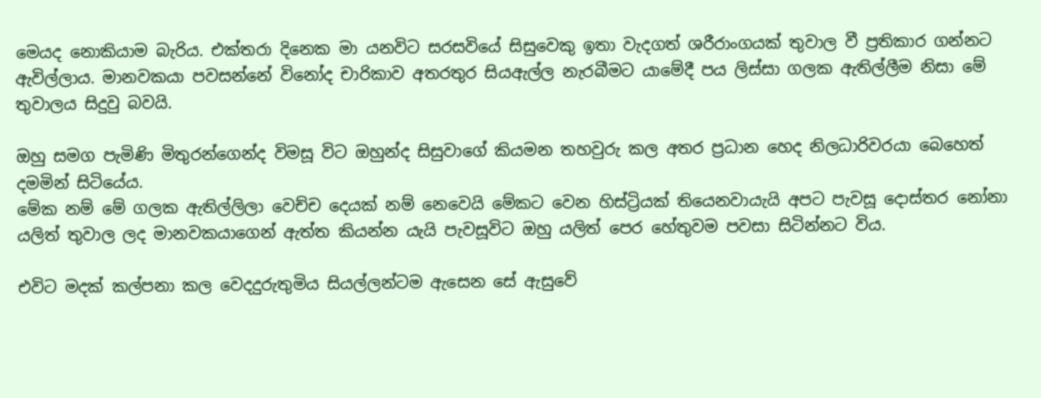මෙයද නොකියාම බැරිය. එක්තරා දිනෙක මා යනවිට සරසවියේ සිසුවෙකු ඉතා වැදගත් ශරීරාංගයක් තුවාල වී ප්‍රතිකාර ගන්නට ඇවිල්ලාය. මානවකයා පවසන්නේ විනෝද චාරිකාව අතරතුර සියඇල්ල නැරබීමට යාමේදී පය ලිස්සා ගලක ඇතිල්ලීම නිසා මේ තුවාලය සිදුවු බවයි.

ඔහු සමග පැමිණි මිතුරන්ගෙන්ද විමසූ විට ඔහුන්ද සිසුවාගේ කියමන තහවුරු කල අතර ප්‍රධාන හෙද නිලධාරිවරයා බෙහෙත් දමමින් සිටියේය.
මේක නම් මේ ගලක ඇතිල්ලිලා වෙච්ච දෙයක් නම් නෙවෙයි මේකට වෙන හිස්ට්‍රියක් තියෙනවායැයි අපට පැවසූ දොස්තර නෝනා  යලිත් තුවාල ලද මානවකයාගෙන් ඇත්ත කියන්න යැයි පැවසූවිට ඔහු යලිත් පෙර හේතුවම පවසා සිටින්නට විය.

එවිට මදක් කල්පනා කල වෙදදුරුතුමිය සියල්ලන්ටම ඇසෙන සේ ඇසුවේ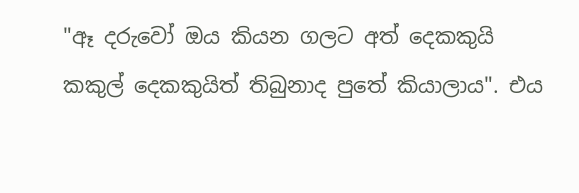"ඈ දරුවෝ ඔය කියන ගලට අත් දෙකකුයි කකුල් දෙකකුයිත් තිබුනාද පුතේ කියාලාය". එය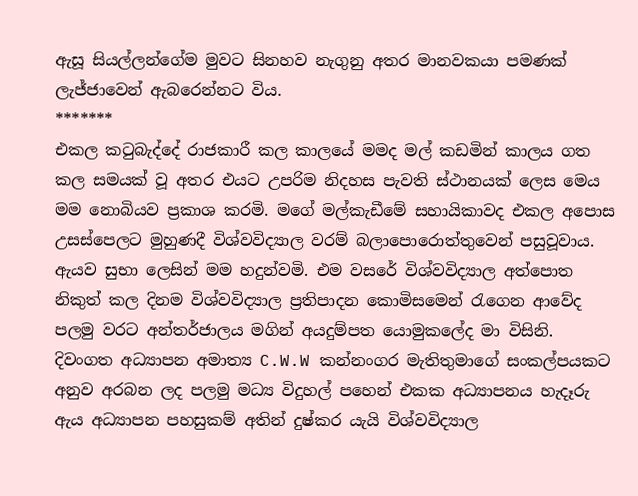ඇසූ සියල්ලන්ගේම මුවට සිනහව නැගුනු අතර මානවකයා පමණක් ලැජ්ජාවෙන් ඇබරෙන්නට විය.
*******
එකල කටුබැද්දේ රාජකාරී කල කාලයේ මමද මල් කඩමින් කාලය ගත කල සමයක් වූ අතර එයට උපරිම නිදහස පැවති ස්ථානයක් ලෙස මෙය මම නොබියව ප්‍රකාශ කරමි. මගේ මල්කැඩීමේ සහායිකාවද එකල අපොස උසස්පෙලට මුහුණදී විශ්වවිද්‍යාල වරම් බලාපොරොත්තුවෙන් පසුවූවාය. ඇයව සුභා ලෙසින් මම හදුන්වමි. එම වසරේ විශ්වවිද්‍යාල අත්පොත නිකුත් කල දිනම විශ්වවිද්‍යාල ප්‍රතිපාදන කොමිසමෙන් රැගෙන ආවේද පලමු වරට අන්තර්ජාලය මගින් අයදුම්පත යොමුකලේද මා විසිනි.
දිවංගත අධ්‍යාපන අමාත්‍ය C.W.W කන්නංගර මැතිතුමාගේ සංකල්පයකට අනුව අරබන ලද පලමු මධ්‍ය විදුහල් පහෙන් එකක අධ්‍යාපනය හැදෑරු ඇය අධ්‍යාපන පහසුකම් අතින් දුෂ්කර යැයි විශ්වවිද්‍යාල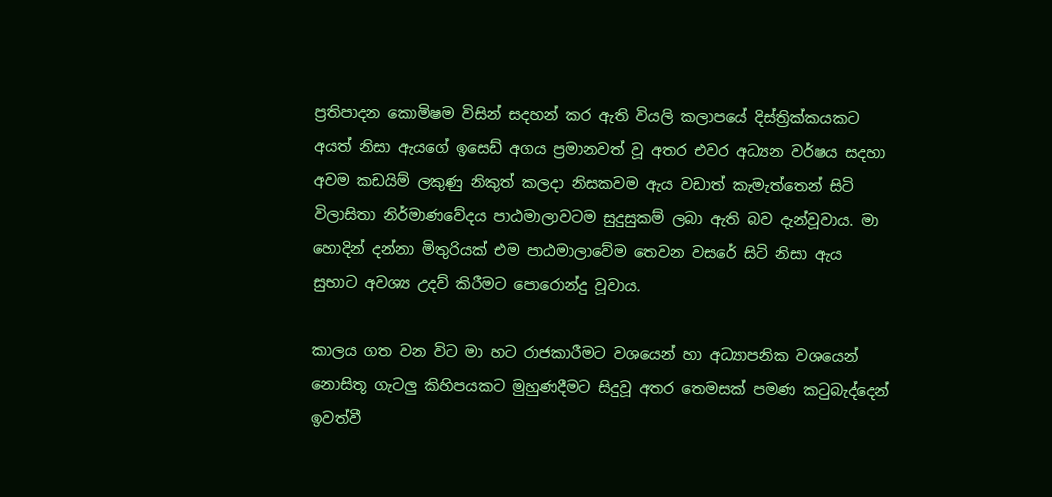ප්‍රතිපාදන කොමිෂම විසින් සදහන් කර ඇති වියලි කලාපයේ දිස්ත්‍රික්කයකට අයත් නිසා ඇයගේ ඉසෙඩ් අගය ප්‍රමානවත් වූ අතර එවර අධ්‍යන වර්ෂය සදහා අවම කඩයිම් ලකුණු නිකුත් කලදා නිසකවම ඇය වඩාත් කැමැත්තෙන් සිටි විලාසිතා නිර්මාණවේදය පාඨමාලාවටම සුදුසුකම් ලබා ඇති බව දැන්වූවාය. මා හොදින් දන්නා මිතුරියක් එම පාඨමාලාවේම තෙවන වසරේ සිටි නිසා ඇය සුභාට අවශ්‍ය උදව් කිරීමට පොරොන්දු වූවාය.

කාලය ගත වන විට මා හට රාජකාරීමට වශයෙන් හා අධ්‍යාපනික වශයෙන් නොසිතූ ගැටලු කිහිපයකට මුහුණදීමට සිදුවූ අතර තෙමසක් පමණ කටුබැද්දෙන් ඉවත්වී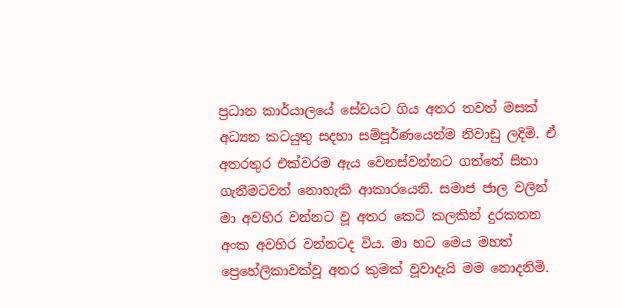ප්‍රධාන කාර්යාලයේ සේවයට ගිය අතර තවත් මසක් අධ්‍යන කටයුතු සදහා සම්පූර්ණයෙන්ම නිවාඩු ලදිමි. ඒ අතරතුර එක්වරම ඇය වෙනස්වන්නට ගත්තේ සිතා ගැනීමටවත් නොහැකි ආකාරයෙනි. සමාජ ජාල වලින් මා අවහිර වන්නට වූ අතර කෙටි කලකින් දුරකතන අංක අවහිර වන්නටද විය. මා හට මෙය මහත් ප්‍රෙහේලිකාවක්වූ අතර කුමක් වූවාදැයි මම නොදනිමි.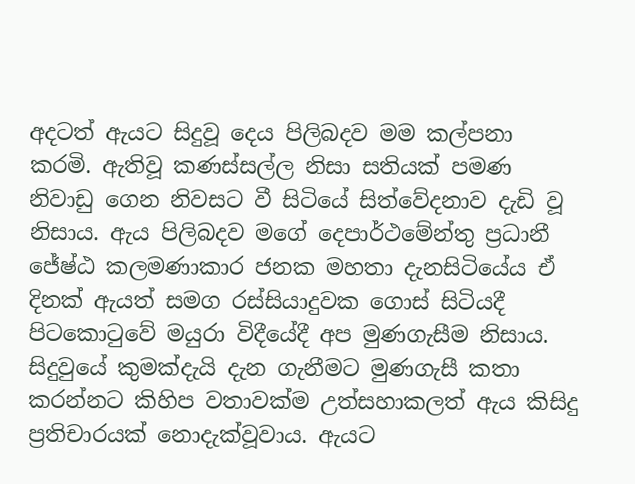අදටත් ඇයට සිදුවූ දෙය පිලිබදව මම කල්පනා කරමි. ඇතිවූ කණස්සල්ල නිසා සතියක් පමණ නිවාඩු ගෙන නිවසට වී සිටියේ සිත්වේදනාව දැඩි වූ නිසාය. ඇය පිලිබදව මගේ දෙපාර්ථමේන්තු ප්‍රධානී ජේෂ්ඨ කලමණාකාර ජනක මහතා දැනසිටියේය ඒ දිනක් ඇයත් සමග රස්සියාදුවක ගොස් සිටියදී පිටකොටුවේ මයුරා විදීයේදී අප මුණගැසීම නිසාය.
සිදුවුයේ කුමක්දැයි දැන ගැනීමට මුණගැසී කතා කරන්නට කිහිප වතාවක්ම උත්සහාකලත් ඇය කිසිදු ප්‍රතිචාරයක් නොදැක්වූවාය. ඇයට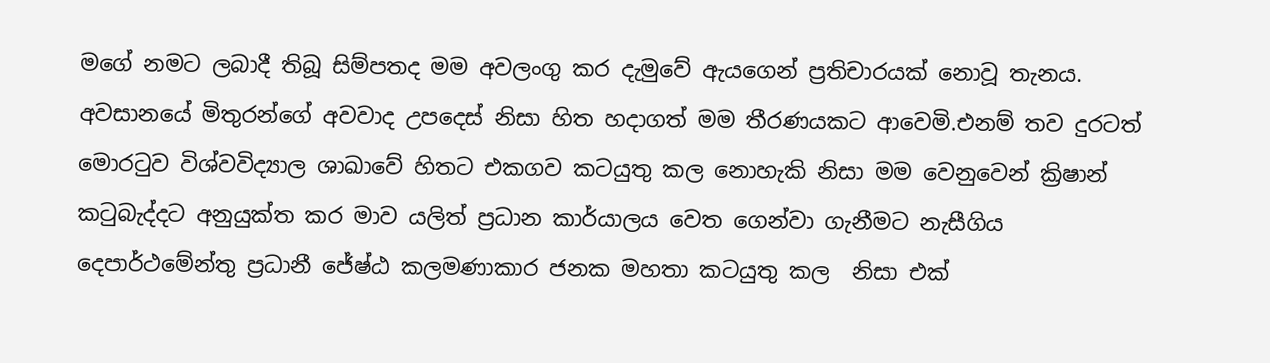මගේ නමට ලබාදී තිබූ සිම්පතද මම අවලංගු කර දැමුවේ ඇයගෙන් ප්‍රතිචාරයක් නොවූ තැනය. අවසානයේ මිතුරන්ගේ අවවාද උපදෙස් නිසා හිත හදාගත් මම තීරණයකට ආවෙමි.එනම් තව දුරටත් මොරටුව විශ්වවිද්‍යාල ශාඛාවේ හිතට එකගව කටයුතු කල නොහැකි නිසා මම වෙනුවෙන් ක්‍රිෂාන් කටුබැද්දට අනුයුක්ත කර මාව යලිත් ප්‍රධාන කාර්යාලය වෙත ගෙන්වා ගැනීමට නැසීගිය දෙපාර්ථමේන්තු ප්‍රධානී ජේෂ්ඨ කලමණාකාර ජනක මහතා කටයුතු කල  නිසා එක්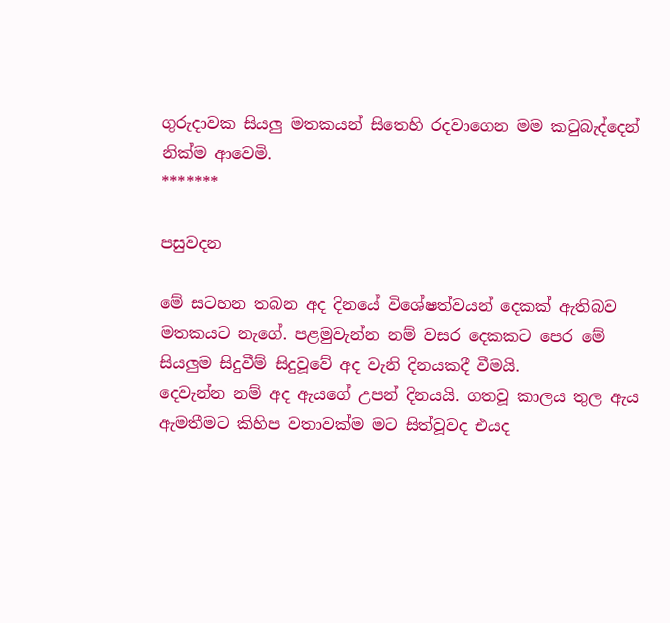ගුරුදාවක සියලු මතකයන් සිතෙහි රදවාගෙන මම කටුබැද්දෙන් නික්ම ආවෙමි.
*******

පසුවදන

මේ සටහන තබන අද දිනයේ විශේෂත්වයන් දෙකක් ඇතිබව මතකයට නැගේ. පළමුවැන්න නම් වසර දෙකකට පෙර මේ සියලුම සිදුවීම් සිදුවූවේ අද වැනි දිනයකදී වීමයි.
දෙවැන්න නම් අද ඇයගේ උපන් දිනයයි. ගතවූ කාලය තුල ඇය ඇමතීමට කිහිප වතාවක්ම මට සිත්වූවද එයද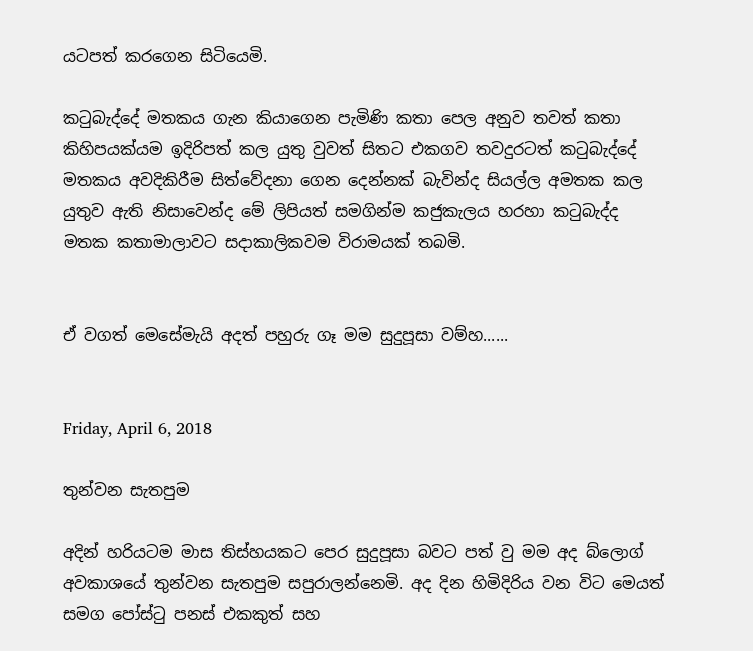යටපත් කරගෙන සිටියෙමි.

කටුබැද්දේ මතකය ගැන කියාගෙන පැමිණි කතා පෙල අනුව තවත් කතා කිහිපයක්යම ඉදිරිපත් කල යුතු වුවත් සිතට එකගව තවදුරටත් කටුබැද්දේ මතකය අවදිකිරීම සිත්වේදනා ගෙන දෙන්නක් බැවින්ද සියල්ල අමතක කල යුතුව ඇති නිසාවෙන්ද මේ ලිපියත් සමගින්ම කජුකැලය හරහා කටුබැද්ද මතක කතාමාලාවට සදාකාලිකවම විරාමයක් තබමි.


ඒ වගත් මෙසේමැයි අදත් පහුරු ගෑ මම සුදුපූසා වම්හ......


Friday, April 6, 2018

තුන්වන සැතපුම

අදින් හරියටම මාස තිස්හයකට පෙර සුදුපූසා බවට පත් වු මම අද බ්ලොග් අවකාශයේ තුන්වන සැතපුම සපුරාලන්නෙමි. අද දින හිමිදිරිය වන විට මෙයත් සමග පෝස්ටු පනස් එකකුත් සහ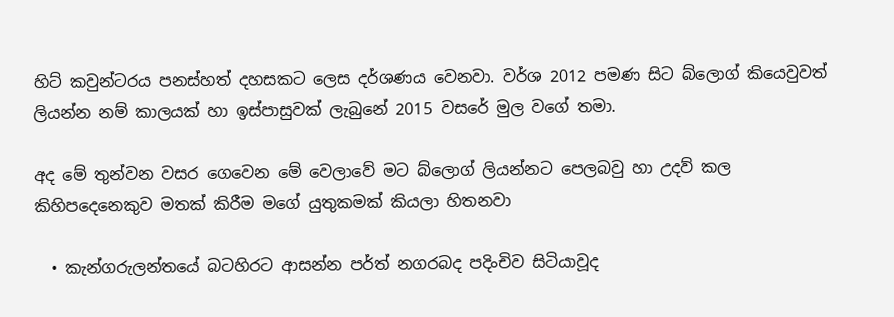හිට් කවුන්ටරය පනස්හත් දහසකට ලෙස දර්ශණය වෙනවා. වර්ශ 2012 පමණ සිට බ්ලොග් කියෙවුවත් ලියන්න නම් කාලයක් හා ඉස්පාසුවක් ලැබුනේ 2015 වසරේ මුල වගේ තමා.

අද මේ තුන්වන වසර ගෙවෙන මේ වෙලාවේ මට බ්ලොග් ලියන්නට පෙලබවු හා උදව් කල කිහිපදෙනෙකුව මතක් කිරීම මගේ යුතුකමක් කියලා හිතනවා

  • කැන්ගරුලන්තයේ බටහිරට ආසන්න පර්ත් නගරබද පදිංචිව සිටියාවූද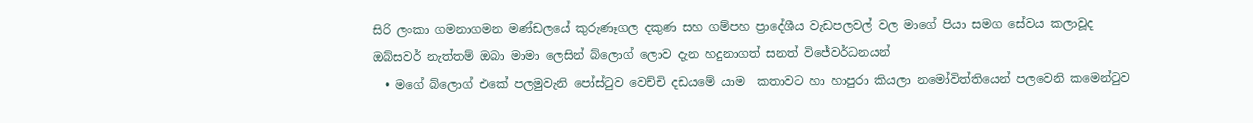සිරි ලංකා ගමනාගමන මණ්ඩලයේ කුරුණෑගල දකුණ සහ ගම්පහ ප්‍රාදේශීය වැඩපලවල් වල මාගේ පියා සමග සේවය කලාවූද ඔබ්සවර් නැත්තම් ඔබා මාමා ලෙසින් බ්ලොග් ලොව දැන හදුනාගත් සනත් විජේවර්ධනයන්
  • මගේ බ්ලොග් එකේ පලමුවැනි පෝස්ටුව වෙච්චි දඩයමේ යාම  කතාවට හා හාපුරා කියලා නමෝවිත්තියෙන් පලවෙනි කමෙන්ටුව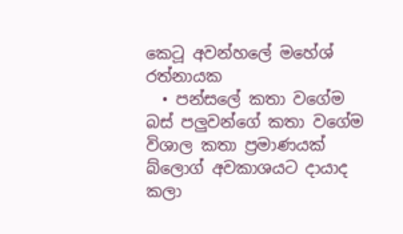කෙටූ අවන්හලේ මහේශ් රත්නායක
  • පන්සලේ කතා වගේම බස් පලුවන්ගේ කතා වගේම විශාල කතා ප්‍ර‍මාණයක් බ්ලොග් අවකාශයට දායාද කලා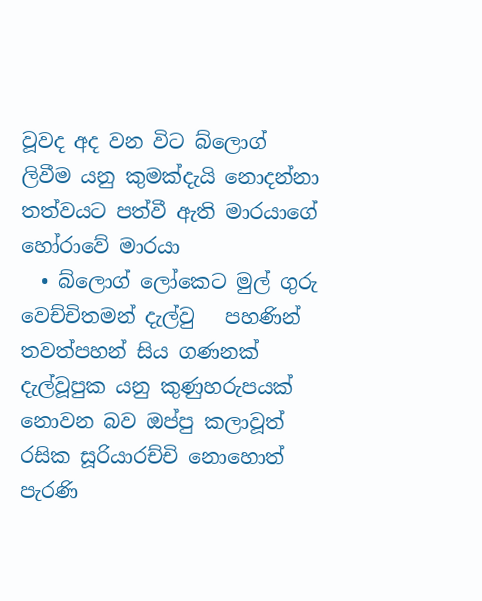වූවද අද වන විට බ්ලොග් ලිවීම යනු කුමක්දැයි නොදන්නා තත්වයට පත්වී ඇති මාරයාගේ හෝරාවේ මාරයා
  • බ්ලොග් ලෝකෙට මුල් ගුරු වෙච්චිතමන් දැල්වු   පහණින්  තවත්පහන් සිය ගණනක් දැල්වූපුක යනු කුණුහරුපයක් නොවන බව ඔප්පු කලාවූත් රසික සූරියාරච්චි නොහොත් පැරණි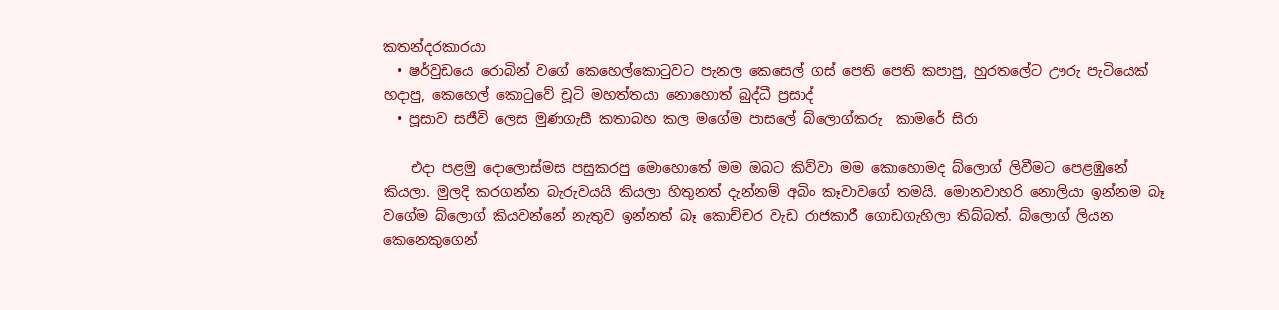කතන්දරකාරයා
  • ෂර්වුඩයෙ රොබින් වගේ කෙහෙල්කොටුවට පැනල කෙසෙල් ගස් පෙති පෙති කපාපු, හුරතලේට ඌරු පැටියෙක් හදාපු, කෙහෙල් කොටුවේ චූටි මහත්තයා නොහොත් බුද්ධී ප්‍රසාද්
  • පූසාව සජීවි ලෙස මුණගැසී කතාබහ කල මගේම පාසලේ බ්ලොග්කරු  කාමරේ සිරා

    එදා පළමු දොලොස්මස පසුකරපු මොහොතේ මම ඔබට කිව්වා මම කොහොමද බ්ලොග් ලිවීමට පෙළඹුනේ කියලා. මුලදි කරගන්න බැරුවයයි කියලා හිතුනත් දැන්නම් අබිං කෑවාවගේ තමයි. මොනවාහරි නොලියා ඉන්නම බෑ වගේම බ්ලොග් කියවන්නේ නැතුව ඉන්නත් බෑ කොච්චර වැඩ රාජකාරී ගොඩගැහිලා තිබ්බත්. බ්ලොග් ලියන කෙනෙකුගෙන්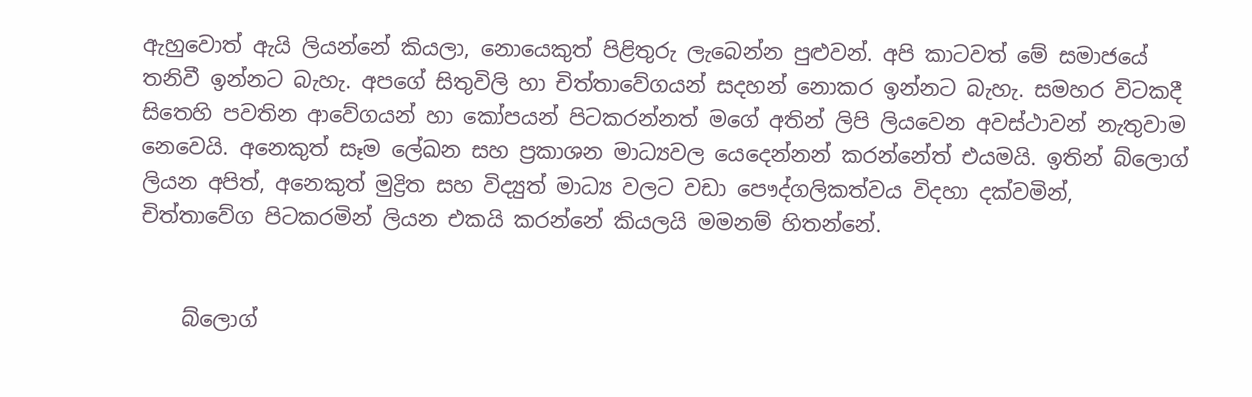ඇහුවොත් ඇයි ලියන්නේ කියලා, නොයෙකුත් පිළිතුරු ලැබෙන්න පුළුවන්. අපි කාටවත් මේ සමාජයේ තනිවී ඉන්නට බැහැ. අපගේ සිතුවිලි හා චිත්තාවේගයන් සදහන් නොකර ඉන්නට බැහැ. සමහර විටකදී සිතෙහි පවතින ආවේගයන් හා කෝපයන් පිටකරන්නත් මගේ අතින් ලිපි ලියවෙන අවස්ථාවන් නැතුවාම නෙවෙයි. අනෙකුත් සෑම ලේඛන සහ ප්‍රකාශන මාධ්‍යවල යෙදෙන්නන් කරන්නේත් එයමයි. ඉතින් බ්ලොග් ලියන අපිත්, අනෙකුත් මුද්‍රිත සහ විද්‍යුත් මාධ්‍ය වලට වඩා පෞද්ගලිකත්වය විදහා දක්වමින්, චිත්තාවේග පිටකරමින් ලියන එකයි කරන්නේ කියලයි මමනම් හිතන්නේ.


    බ්ලොග්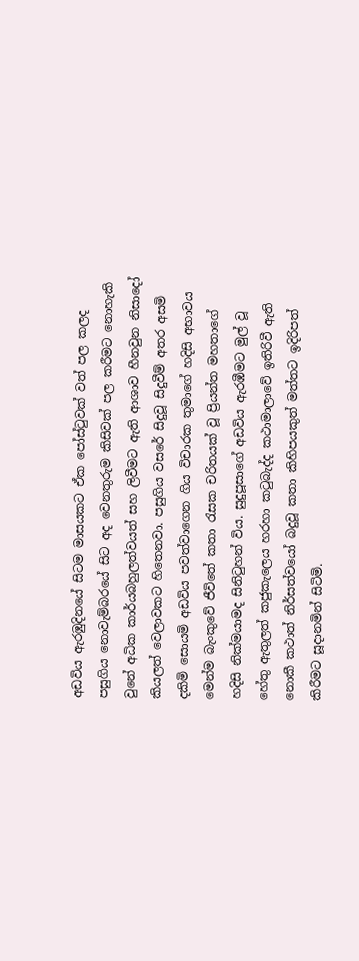අඩවිය ඇරඹුදිනයේ සිටම මාසයකට ඒක පෝස්ටුවක් වත් පල කලද පසුගිය නොවැම්බරයේ සිට අද වෙනතුරුම කිසිවක් පල කරීමට නොහැකි වුනේ අධික කාර්යබහුලත්වයත් සහ ලිවීමට ඇති ආශාව හීනවුන නිසාදෝ කියලත් වෙලාවකට හිතෙනවා. පසුගිය වසරේ සිදුවූ සිදුවීම් අතර අසමි දකිමි සොයමි අඩවිය පවත්වාගෙන ගිය විචාරක තුමාගේ හදිසි අභාවය මෙන්ම බැංකුවේ ජීවිතේ කතා රැසක චරිතයක් වූ ප්‍රියන්ත මහතාගේ හදිසි නික්මයාමද සිනිටුහන් විය. සුදුපූසාගේ අඩවිය ඇරඹීමට මුල් වූ හේතු ඇතුලත් කජුකැලෙය හරහා කටුබැද්ද කථාමාලාවේ ඉතිරිවී ඇති නොකී කථාත් නිර්සත්වයෝ බදුවූ කතා කිහිපයකුත් මත්තට ඉදිරිපත් කිරීමට සූදානමින් සිටිමි.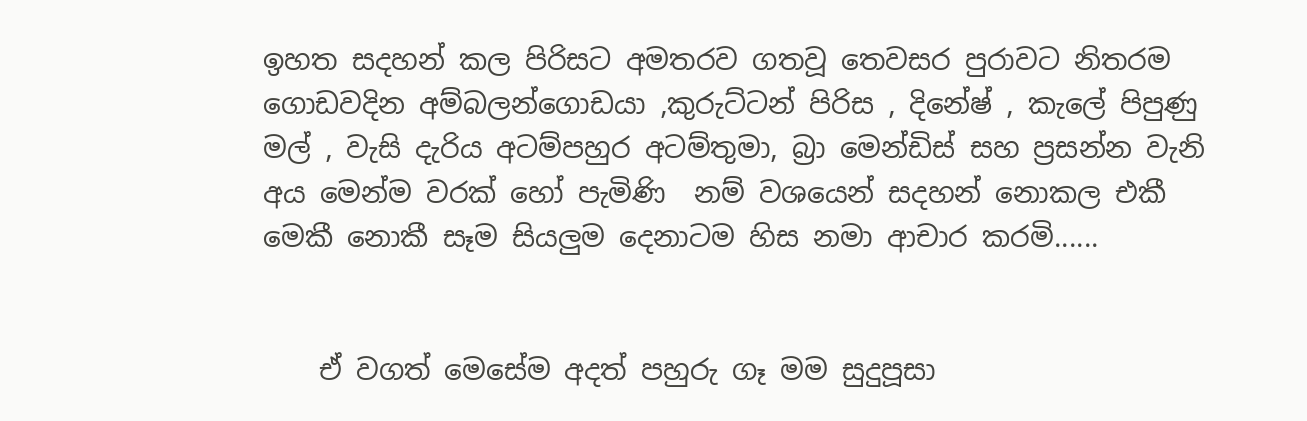ඉහත සදහන් කල පිරිසට අමතරව ගතවූ තෙවසර පුරාවට නිතරම ගොඩවදින අම්බලන්ගොඩයා ,කුරුට්ටන් පිරිස , දිනේෂ් , කැලේ පිපුණු මල් , වැසි දැරිය අටම්පහුර අටම්තුමා, බ්‍රා මෙන්ඩිස් සහ ප්‍ර‍සන්න වැනි අය මෙන්ම වරක් හෝ පැමිණි  නම් වශයෙන් සදහන් නොකල එකී මෙකී නොකී සෑම සියලුම දෙනාටම හිස නමා ආචාර කරමි......


    ඒ වගත් මෙසේම අදත් පහුරු ගෑ මම සුදුපූසා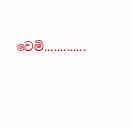වෙමි.............